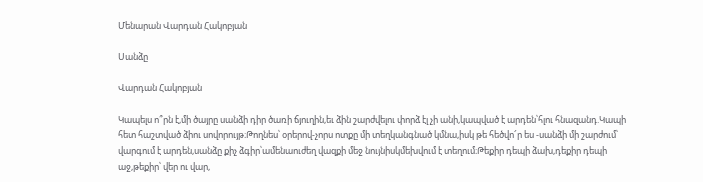Մենարան Վարդան Հակոբյան

Սանձը

Վարդան Հակոբյան

Կապելս ո՞րն է,մի ծայրը սանձի դիր ծառի ճյուղին,եւ ձին շարժվելու փորձ էլ չի անի,կապված է արդեն՝հլու հնազանդ.Կապի հետ հաշտված ձիու սովորույթ։Թողնես՝ օրերով-չորս ոտքը մի տեղկանգնած կմնա,իսկ թե հեծվո՜ր ես -սանձի մի շարժում՝ վարգում է արդեն,սանձը քիչ ձգիր՝ամենաուժեղ վազքի մեջ նույնիսկմեխվում է տեղում։Թեքիր դեպի ձախ,դեքիր դեպի աջ,թեքիր՝ վեր ու վար,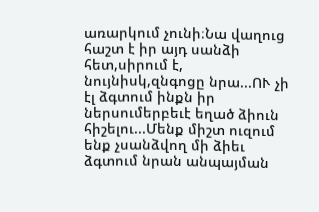առարկում չունի։Նա վաղուց հաշտ է իր այդ սանձի հետ,սիրում է, նույնիսկ,զնգոցը նրա...ՈՒ չի էլ ձգտում ինքն իր ներսումերբեւէ եղած ձիուն հիշելու...Մենք միշտ ուզում ենք չսանձվող մի ձիեւ ձգտում նրան անպայման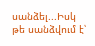սանձել...Իսկ թե սանձվում է՝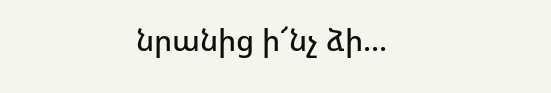նրանից ի՜նչ ձի...